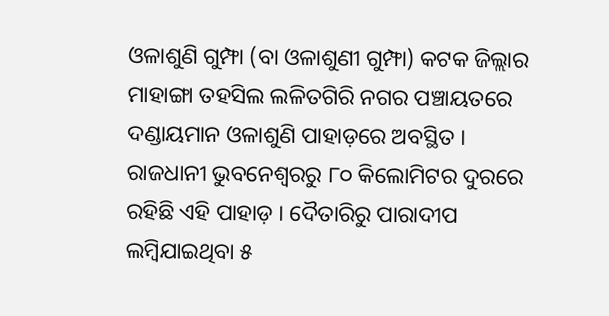ଓଳାଶୁଣି ଗୁମ୍ଫା (ବା ଓଳାଶୁଣୀ ଗୁମ୍ଫା) କଟକ ଜିଲ୍ଲାର ମାହାଙ୍ଗା ତହସିଲ ଲଳିତଗିରି ନଗର ପଞ୍ଚାୟତରେ ଦଣ୍ଡାୟମାନ ଓଳାଶୁଣି ପାହାଡ଼ରେ ଅବସ୍ଥିତ । ରାଜଧାନୀ ଭୁବନେଶ୍ୱରରୁ ୮୦ କିଲୋମିଟର ଦୁରରେ ରହିଛି ଏହି ପାହାଡ଼ । ଦୈତାରିରୁ ପାରାଦୀପ ଲମ୍ବିଯାଇଥିବା ୫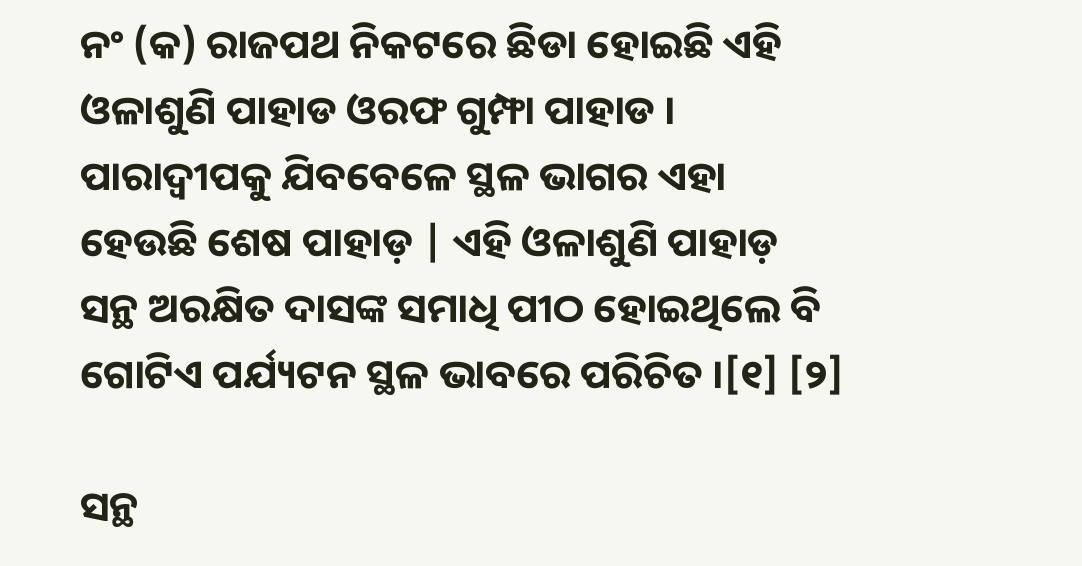ନଂ (କ) ରାଜପଥ ନିକଟରେ ଛିଡା ହୋଇଛି ଏହି ଓଳାଶୁଣି ପାହାଡ ଓରଫ ଗୁମ୍ଫା ପାହାଡ । ପାରାଦ୍ୱୀପକୁ ଯିବବେଳେ ସ୍ଥଳ ଭାଗର ଏହା ହେଉଛି ଶେଷ ପାହାଡ଼ | ଏହି ଓଳାଶୁଣି ପାହାଡ଼ ସନ୍ଥ ଅରକ୍ଷିତ ଦାସଙ୍କ ସମାଧି ପୀଠ ହୋଇଥିଲେ ବି ଗୋଟିଏ ପର୍ଯ୍ୟଟନ ସ୍ଥଳ ଭାବରେ ପରିଚିତ ।[୧] [୨]

ସନ୍ଥ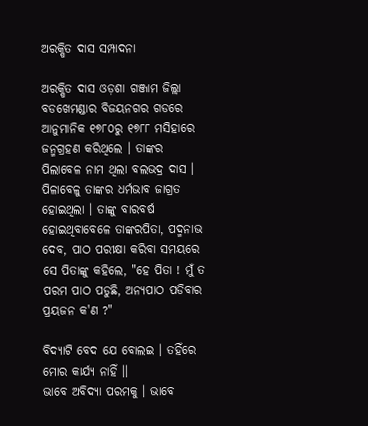ଅରକ୍ଷିତ ଦାସ ସମ୍ପାଦନା

ଅରକ୍ଷିତ ଦାସ ଓଡ଼ଶା ଗଞ୍ଜାମ ଜିଲ୍ଲା ବଡଖେମଣ୍ଡାର ବିଜୟନଗର ଗଡରେ ଆନୁମାନିକ ୧୭୮୦ରୁ ୧୭୮୮ ମସିହାରେ ଜନ୍ମଗ୍ରହଣ କରିଥିଲେ । ତାଙ୍କର ପିଲାବେଳ ନାମ ଥିଲା ବଲଭଦ୍ର ଦାସ । ପିଳାବେଳୁ ତାଙ୍କର ଧର୍ମଭାବ ଜାଗ୍ରତ ହୋଇଥିଲା । ତାଙ୍କୁ ବାରବର୍ଷ ହୋଇଥିବାବେଳେ ତାଙ୍କରପିତା, ପଦ୍ମନାଭ ଦେବ, ପାଠ ପରୀକ୍ଷା କରିବା ସମୟରେ ସେ ପିତାଙ୍କୁ କହିଲେ, "ହେ ପିତା ! ମୁଁ ତ ପରମ ପାଠ ପଡୁଛି, ଅନ୍ୟପାଠ ପଡିବାର ପ୍ରୟଜନ କ'ଣ ?"

ବିଦ୍ୟାଟି ବେଦ ଯେ ବୋଲଇ । ତହିଁରେ ମୋର କାର୍ଯ୍ୟ ନାହିଁ ।।
ଭାବେ ଅବିଦ୍ୟା ପରମକୁ । ଭାବେ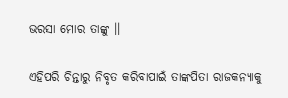ଭରସା ମୋର ତାଙ୍କୁ ।।

ଏହିପରି ଚିନ୍ତାରୁ ନିବୃତ କରିବାପାଇଁ ତାଙ୍କପିତା ରାଜକନ୍ୟାକୁ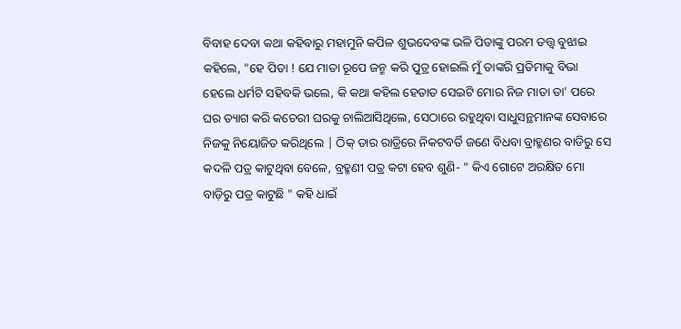ବିବାହ ଦେବା କଥା କହିବାରୁ ମହାମୁନି କପିଳ ଶୁଭଦେବଙ୍କ ଭଳି ପିତାଙ୍କୁ ପରମ ତତ୍ତ୍ୱ ବୁଝାଇ କହିଲେ, "ହେ ପିତା ! ଯେ ମାତା ରୂପେ ଜନ୍ମ କରି ପୁତ୍ର ହୋଇଲି ମୁଁ ତାଙ୍କରି ପ୍ରତିମାକୁ ବିଭା ହେଲେ ଧର୍ମଟି ସହିବକି ଭଲେ, କି କଥା କହିଲ ହେତାତ ସେଇଟି ମୋର ନିଜ ମାତା ତା' ପରେ ଘର ତ୍ୟାଗ କରି କଚେରୀ ଘରକୁ ଚାଲିଆସିଥିଲେ, ସେଠାରେ ରହୁଥିବା ସାଧୁସନ୍ଥମାନଙ୍କ ସେବାରେ ନିଜକୁ ନିୟୋଜିତ କରିଥିଲେ | ଠିକ୍ ତାର ରାତ୍ରିରେ ନିକଟବର୍ତି ଜଣେ ବିଧବା ବ୍ରାହ୍ମଣର ବାଡିରୁ ସେ କଦଳି ପତ୍ର କାଟୁଥିବା ବେଳେ, ବ୍ରହ୍ମଣୀ ପତ୍ର କଟା ହେବ ଶୁଣି- " କିଏ ଗୋଟେ ଅରକ୍ଷିତ ମୋ ବାଡ଼ିରୁ ପତ୍ର କାଟୁଛି " କହି ଧାଇଁ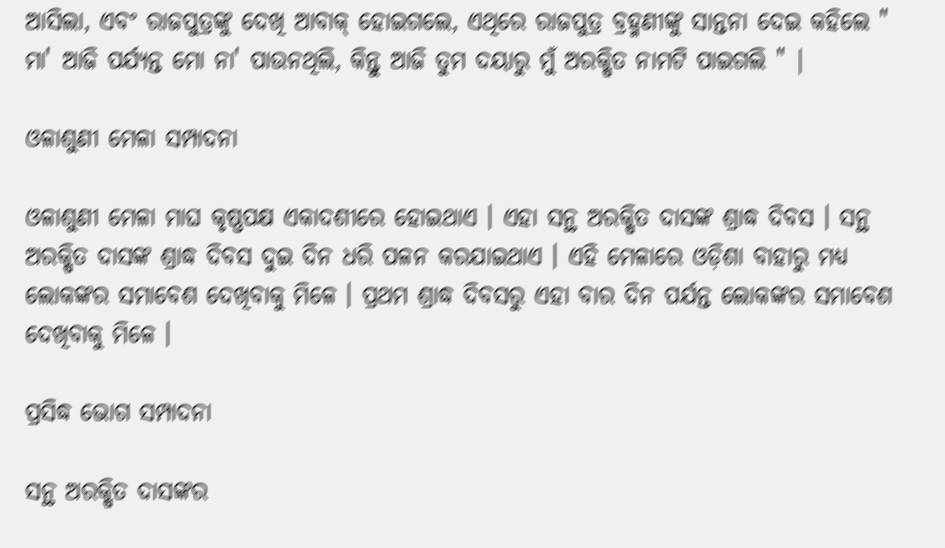ଆସିଲା, ଏବଂ ରାଜପୁତ୍ରଙ୍କୁ ଦେଖି ଆବାକ୍ ହୋଇଗଲେ, ଏଥିରେ ରାଜପୁତ୍ର ବ୍ରହ୍ମଣୀଙ୍କୁ ସାନ୍ତନା ଦେଇ କହିଲେ " ମା' ଆଜି ପର୍ଯ୍ୟନ୍ତ ମୋ ନା' ପାଉନଥିଲି, କିନ୍ତୁ ଆଜି ତୁମ ଦୟାରୁ ମୁଁ ଅରକ୍ଷିତ ନାମଟି ପାଇଗଲି " |

ଓଳାଶୁଣୀ ମେଳା ସମ୍ପାଦନା

ଓଳାଶୁଣୀ ମେଳା ମାଘ କୃଷ୍ଣପକ୍ଷ ଏକାଦଶୀରେ ହୋଇଥାଏ । ଏହା ସନ୍ଥ ଅରକ୍ଷିତ ଦାସଙ୍କ ଶ୍ରାଦ୍ଧ ଦିବସ । ସନ୍ଥ ଅରକ୍ଷିତ ଦାସଙ୍କ ଶ୍ରାଦ୍ଧ ଦିବସ ଦୁଇ ଦିନ ଧରି ପଳନ କରଯାଇଥାଏ । ଏହି ମେଳାରେ ଓଡ଼ିଶା ବାହାରୁ ମଧ୍ୟ ଲୋକଙ୍କର ସମାବେଶ ଦେଖିବାକୁ ମିଳେ । ପ୍ରଥମ ଶ୍ରାଦ୍ଧ ଦିବସରୁ ଏହା ବାର ଦିନ ପର୍ଯନ୍ତ ଲୋକଙ୍କର ସମାବେଶ ଦେଖିବାକୁ ମିଳେ ।

ପ୍ରସିଦ୍ଧ ଭୋଗ ସମ୍ପାଦନା

ସନ୍ଥ ଅରକ୍ଷିତ ଦାସଙ୍କର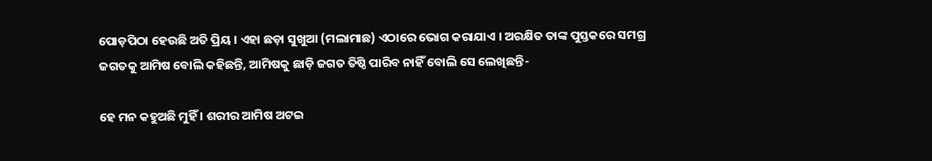ପୋଡ଼ପିଠା ହେଉଛି ଅତି ପ୍ରିୟ । ଏହା ଛଡ଼ା ସୁଖୁଆ (ମଲାମାଛ) ଏଠାରେ ଭୋଗ କରାଯାଏ । ଅରକ୍ଷିତ ତାଙ୍କ ପୁସ୍ତକରେ ସମଗ୍ର ଜଗତକୁ ଆମିଷ ବୋଲି କହିଛନ୍ତି, ଆମିଷକୁ ଛାଡ଼ି ଜଗତ ତିଷ୍ଠି ପାରିବ ନାହିଁ ବୋଲି ସେ ଲେଖିଛନ୍ତି-

ହେ ମନ କହୁଅଛି ମୁହିଁ । ଶରୀର‌ ଆମିଷ ଅଟଇ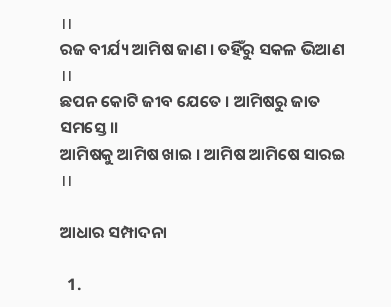।।
ରଜ ବୀର୍ଯ୍ୟ ଆମିଷ ଜାଣ । ତହିଁରୁ ସକଳ ଭିଆଣ‌ ।।
ଛପନ କୋଟି ଜୀବ ଯେତେ । ଆମିଷରୁ ଜାତ ସମସ୍ତେ ।।
ଆମିଷକୁ ଆମିଷ ଖାଇ । ଆମିଷ ଆମିଷେ ସାରଇ ।।

ଆଧାର ସମ୍ପାଦନା

  1.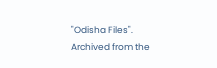"Odisha Files". Archived from the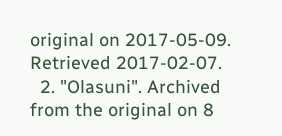original on 2017-05-09. Retrieved 2017-02-07.
  2. "Olasuni". Archived from the original on 8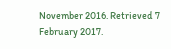November 2016. Retrieved 7 February 2017.